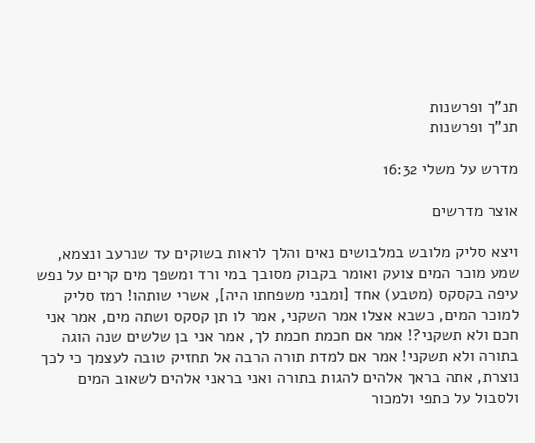תנ"ך ופרשנות
תנ"ך ופרשנות

מדרש על משלי 16:32

אוצר מדרשים

ויצא סליק מלובש במלבושים נאים והלך לראות בשוקים עד שנרעב ונצמא, שמע מוכר המים צועק ואומר בקבוק מסובך במי ורד ומשפך מים קרים על נפש עיפה בקסקס (מטבע) אחד [ומבני משפחתו היה], אשרי שותהו! רמז סליק למוכר המים, כשבא אצלו אמר השקני, אמר לו תן קסקס ושתה מים, אמר אני חכם ולא תשקני?! אמר אם חכמת חכמת לך, אמר אני בן שלשים שנה הוגה בתורה ולא תשקני! אמר אם למדת תורה הרבה אל תחזיק טובה לעצמך כי לכך נוצרת, אתה בראך אלהים להגות בתורה ואני בראני אלהים לשאוב המים ולסבול על כתפי ולמכור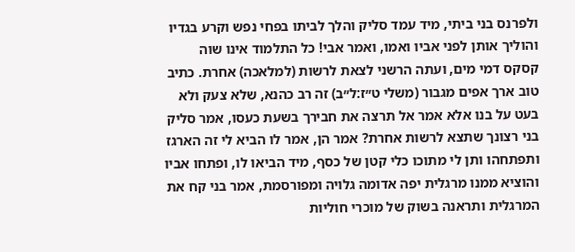ולפרנס בני ביתי, מיד עמד סליק והלך לביתו בפחי נפש וקרע בגדיו והוליך אותן לפני אביו ואמו, ואמר אבי! כל התלמוד אינו שוה קסקס דמי מים, ועתה הרשני לצאת לרשות (למלאכה) אחרת. כתיב טוב ארך אפים מגבור (משלי ט״ז:ל״ב) זה רב כהנא, שלא צעק ולא בעט על בנו אלא אמר אל תרצה את חבירך בשעת כעסו, אמר סליק בני רצונך שתצא לרשות אחרת? אמר הן, אמר לו הביא לי זה הארגז ותפתחהו ותן לי מתוכו כלי קטן של כסף, מיד הביאו לו, ופתחו אביו והוציא ממנו מרגלית יפה אדומה גלויה ומפורסמת, אמר בני קח את המרגלית ותראנה בשוק של מוכרי חוליות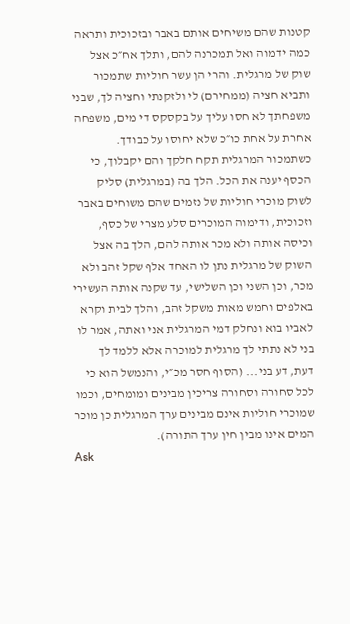קטנות שהם משיחים אותם באבר ובזכוכית ותראה כמה ידמוה ואל תמכרנה להם, ותלך אח״כ אצל שוק של מרגלית. והרי הן עשר חוליות שתמכור ותביא חציה (ממחירם) לי ולזקנתי וחציה לך, שבני משפחתך לא חסו עליך על בקסקס די מים, משפחה אחרת על אחת כו״כ שלא יחוסו על כבודך. כשתמכור המרגלית תקח חלקך והם יקבלוך, כי הכסף יענה את הכל. הלך בה (במרגלית) סליק לשוק מוכרי חוליות של נזמים שהם משוחים באבר וזכוכית, ודימוה המוכרים סלע מצרי של כסף, וכיסה אותה ולא מכר אותה להם, הלך בה אצל השוק של מרגלית נתן לו האחד אלף שקל זהב ולא מכר, וכן השני וכן השלישי, עד שקנה אותה העשירי באלפים וחמש מאות משקל זהב, והלך לבית וקרא לאביו בוא ונחלק דמי המרגלית אני ואתה, אמר לו בני לא נתתי לך מרגלית למוכרה אלא ללמד לך דעת, דע בני... (הסוף חסר מכ״י, והנמשל הוא כי לכל סחורה וסחורה צריכין מבינים ומומחים, וכמו שמוכרי חוליות אינם מבינים ערך המרגלית כן מוכר המים אינו מבין חין ערך התורה).
Ask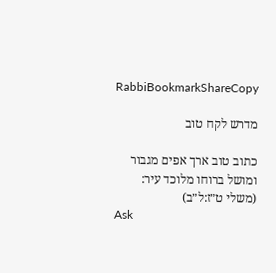RabbiBookmarkShareCopy

מדרש לקח טוב

כתוב טוב ארך אפים מגבור ומושל ברוחו מלוכד עיר: (משלי ט״ז:ל״ב)
Ask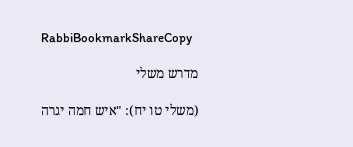RabbiBookmarkShareCopy

מדרש משלי

(משלי טו יח): "איש חמה יגרה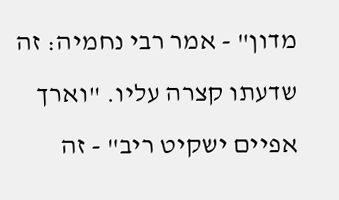מדון" - אמר רבי נחמיה: זה שדעתו קצרה עליו. "וארך אפיים ישקיט ריב" - זה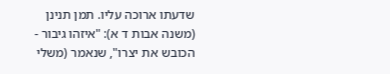שדעתו ארוכה עליו. תמן תנינן (משנה אבות ד א): "איזהו גיבור - הכובש את יצרו", שנאמר (משלי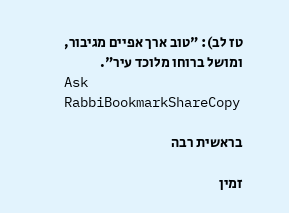טז לב): "טוב ארך אפיים מגיבור, ומושל ברוחו מלוכד עיר".
Ask RabbiBookmarkShareCopy

בראשית רבה

זמין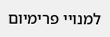למנויי פרימיום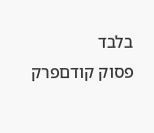בלבד
פסוק קודםפרק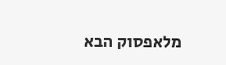מלאפסוק הבא